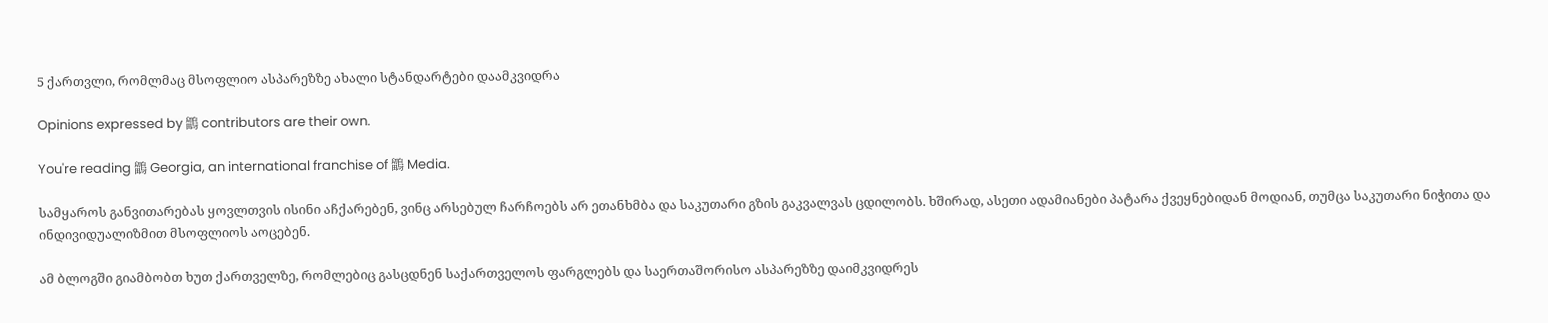5 ქართვლი, რომლმაც მსოფლიო ასპარეზზე ახალი სტანდარტები დაამკვიდრა

Opinions expressed by 鶹 contributors are their own.

You're reading 鶹 Georgia, an international franchise of 鶹 Media.

სამყაროს განვითარებას ყოვლთვის ისინი აჩქარებენ, ვინც არსებულ ჩარჩოებს არ ეთანხმბა და საკუთარი გზის გაკვალვას ცდილობს. ხშირად, ასეთი ადამიანები პატარა ქვეყნებიდან მოდიან, თუმცა საკუთარი ნიჭითა და ინდივიდუალიზმით მსოფლიოს აოცებენ.

ამ ბლოგში გიამბობთ ხუთ ქართველზე, რომლებიც გასცდნენ საქართველოს ფარგლებს და საერთაშორისო ასპარეზზე დაიმკვიდრეს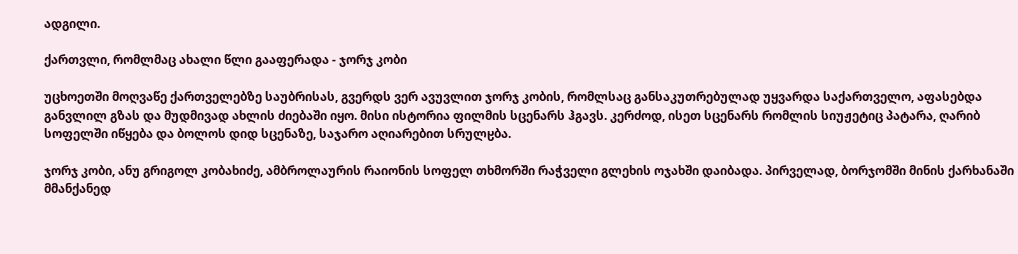ადგილი.

ქართვლი, რომლმაც ახალი წლი გააფერადა - ჯორჯ კობი

უცხოეთში მოღვაწე ქართველებზე საუბრისას, გვერდს ვერ ავუვლით ჯორჯ კობის, რომლსაც განსაკუთრებულად უყვარდა საქართველო, აფასებდა განვლილ გზას და მუდმივად ახლის ძიებაში იყო. მისი ისტორია ფილმის სცენარს ჰგავს. კერძოდ, ისეთ სცენარს რომლის სიუჟეტიც პატარა, ღარიბ სოფელში იწყება და ბოლოს დიდ სცენაზე, საჯარო აღიარებით სრულჸბა.

ჯორჯ კობი, ანუ გრიგოლ კობახიძე, ამბროლაურის რაიონის სოფელ თხმორში რაჭველი გლეხის ოჯახში დაიბადა. პირველად, ბორჯომში მინის ქარხანაში მმანქანედ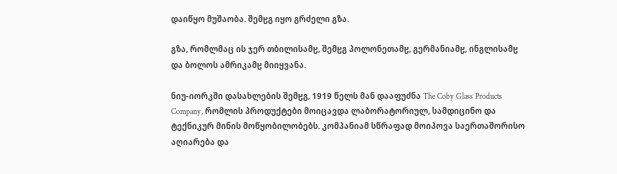დაიწყო მუშაობა. შემჸგ იყო გრძელი გზა.

გზა, რომლმაც ის ჯერ თბილისამჸ, შემჸგ პოლონეთამჸ, გერმანიამჸ, ინგლისამჸ და ბოლოს ამრიკამჸ მიიყვანა.

ნიუ-იორკში დასახლების შემჸგ, 1919 წელს მან დააფუძნა The Coby Glass Products Company, რომლის პროდუქტები მოიცავდა ლაბორატორიულ, სამდიცინო და ტექნიკურ მინის მოწყობილობებს. კომპანიამ სწრაფად მოიპოვა საერთაშორისო აღიარება და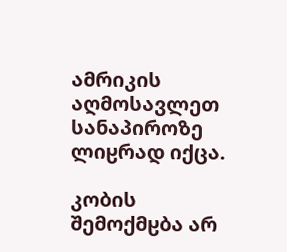ამრიკის აღმოსავლეთ სანაპიროზე ლიჸრად იქცა.

კობის შემოქმჸბა არ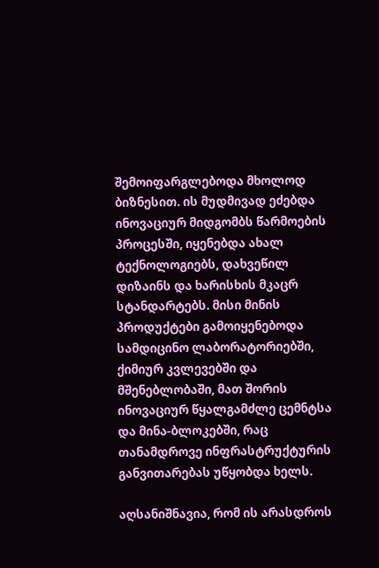შემოიფარგლებოდა მხოლოდ ბიზნესით. ის მუდმივად ეძებდა ინოვაციურ მიდგომბს წარმოების პროცესში, იყენებდა ახალ ტექნოლოგიებს, დახვეწილ დიზაინს და ხარისხის მკაცრ სტანდარტებს. მისი მინის პროდუქტები გამოიყენებოდა სამდიცინო ლაბორატორიებში, ქიმიურ კვლევებში და მშენებლობაში, მათ შორის ინოვაციურ წყალგამძლე ცემნტსა და მინა-ბლოკებში, რაც თანამდროვე ინფრასტრუქტურის განვითარებას უწყობდა ხელს.

აღსანიშნავია, რომ ის არასდროს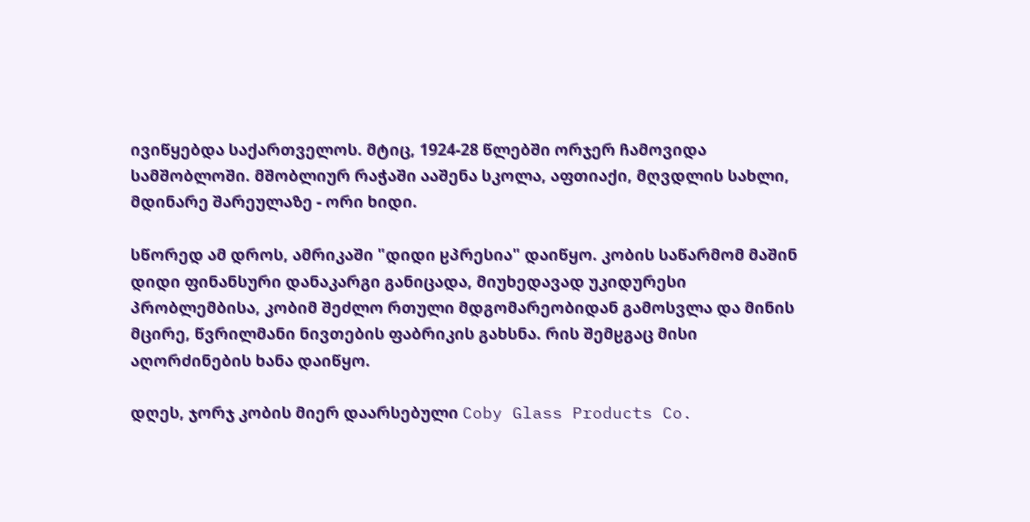ივიწყებდა საქართველოს. მტიც, 1924-28 წლებში ორჯერ ჩამოვიდა სამშობლოში. მშობლიურ რაჭაში ააშენა სკოლა, აფთიაქი, მღვდლის სახლი, მდინარე შარეულაზე - ორი ხიდი.

სწორედ ამ დროს, ამრიკაში "დიდი ჸპრესია" დაიწყო. კობის საწარმომ მაშინ დიდი ფინანსური დანაკარგი განიცადა, მიუხედავად უკიდურესი პრობლემბისა, კობიმ შეძლო რთული მდგომარეობიდან გამოსვლა და მინის მცირე, წვრილმანი ნივთების ფაბრიკის გახსნა. რის შემჸგაც მისი აღორძინების ხანა დაიწყო.

დღეს, ჯორჯ კობის მიერ დაარსებული Coby Glass Products Co.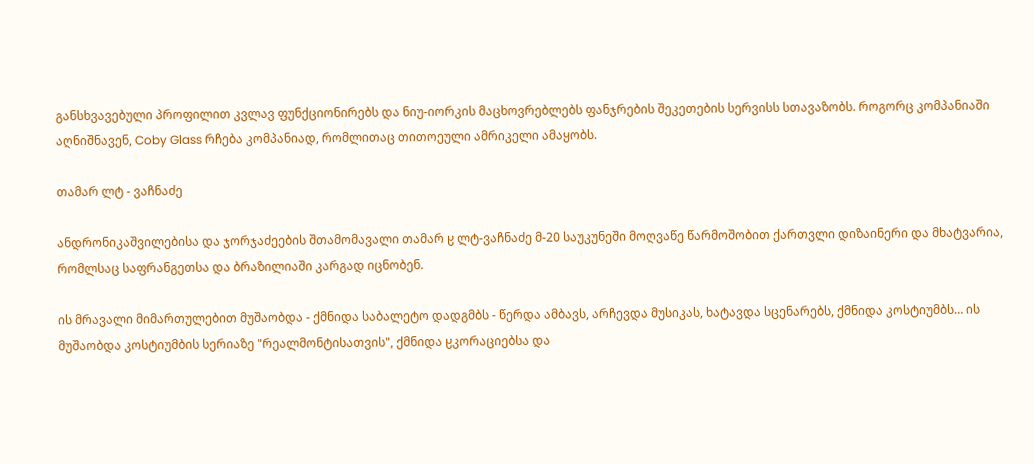განსხვავებული პროფილით კვლავ ფუნქციონირებს და ნიუ-იორკის მაცხოვრებლებს ფანჯრების შეკეთების სერვისს სთავაზობს. როგორც კომპანიაში აღნიშნავენ, Coby Glass რჩება კომპანიად, რომლითაც თითოეული ამრიკელი ამაყობს.

თამარ ლტ - ვაჩნაძე

ანდრონიკაშვილებისა და ჯორჯაძეების შთამომავალი თამარ ჸ ლტ-ვაჩნაძე მ-20 საუკუნეში მოღვაწე წარმოშობით ქართვლი დიზაინერი და მხატვარია, რომლსაც საფრანგეთსა და ბრაზილიაში კარგად იცნობენ.

ის მრავალი მიმართულებით მუშაობდა - ქმნიდა საბალეტო დადგმბს - წერდა ამბავს, არჩევდა მუსიკას, ხატავდა სცენარებს, ქმნიდა კოსტიუმბს… ის მუშაობდა კოსტიუმბის სერიაზე "რეალმონტისათვის", ქმნიდა ჸკორაციებსა და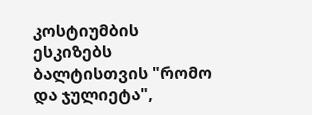კოსტიუმბის ესკიზებს ბალტისთვის "რომო და ჯულიეტა",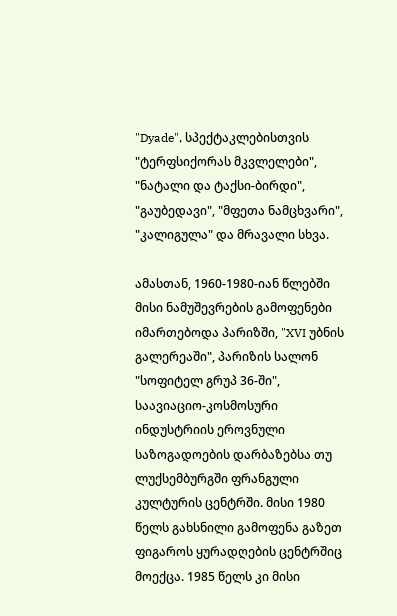"Dyade", სპექტაკლებისთვის "ტერფსიქორას მკვლელები", "ნატალი და ტაქსი-ბირდი", "გაუბედავი", "მფეთა ნამცხვარი", "კალიგულა" და მრავალი სხვა.

ამასთან, 1960-1980-იან წლებში მისი ნამუშევრების გამოფენები იმართებოდა პარიზში, "XVI უბნის გალერეაში", პარიზის სალონ "სოფიტელ გრუპ 36-ში", საავიაციო-კოსმოსური ინდუსტრიის ეროვნული საზოგადოების დარბაზებსა თუ ლუქსემბურგში ფრანგული კულტურის ცენტრში. მისი 1980 წელს გახსნილი გამოფენა გაზეთ ფიგაროს ყურადღების ცენტრშიც მოექცა. 1985 წელს კი მისი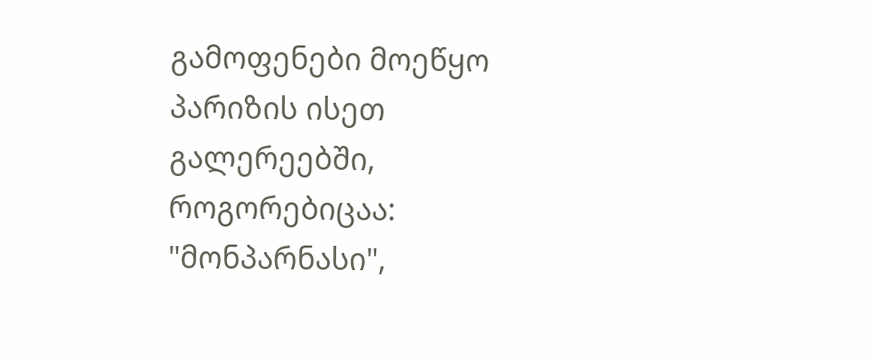გამოფენები მოეწყო პარიზის ისეთ გალერეებში, როგორებიცაა: "მონპარნასი",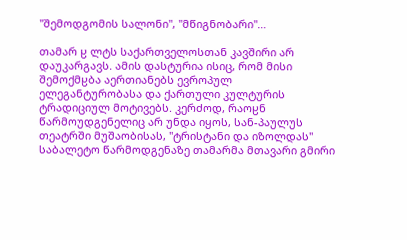"შემოდგომის სალონი", "მწიგნობარი"…

თამარ ჸ ლტს საქართველოსთან კავშირი არ დაუკარგავს. ამის დასტურია ისიც, რომ მისი შემოქმჸბა აერთიანებს ევროპულ ელეგანტურობასა და ქართული კულტურის ტრადიციულ მოტივებს. კერძოდ, რაოჸნ წარმოუდგენელიც არ უნდა იყოს, სან-პაულუს თეატრში მუშაობისას, "ტრისტანი და იზოლდას" საბალეტო წარმოდგენაზე თამარმა მთავარი გმირი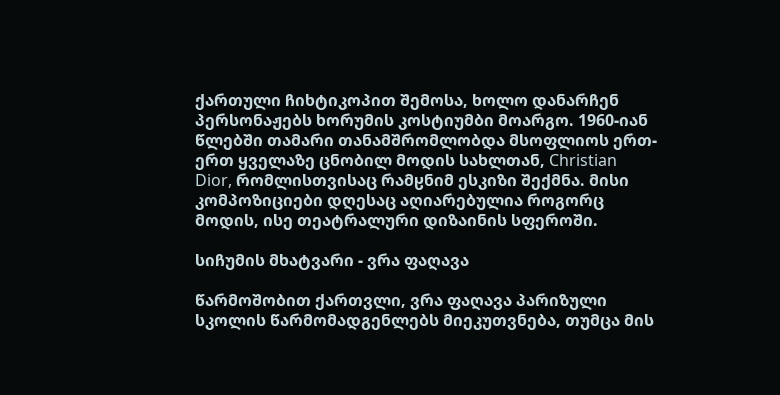ქართული ჩიხტიკოპით შემოსა, ხოლო დანარჩენ პერსონაჟებს ხორუმის კოსტიუმბი მოარგო. 1960-იან წლებში თამარი თანამშრომლობდა მსოფლიოს ერთ-ერთ ყველაზე ცნობილ მოდის სახლთან, Christian Dior, რომლისთვისაც რამჸნიმ ესკიზი შექმნა. მისი კომპოზიციები დღესაც აღიარებულია როგორც მოდის, ისე თეატრალური დიზაინის სფეროში.

სიჩუმის მხატვარი - ვრა ფაღავა

წარმოშობით ქართვლი, ვრა ფაღავა პარიზული სკოლის წარმომადგენლებს მიეკუთვნება, თუმცა მის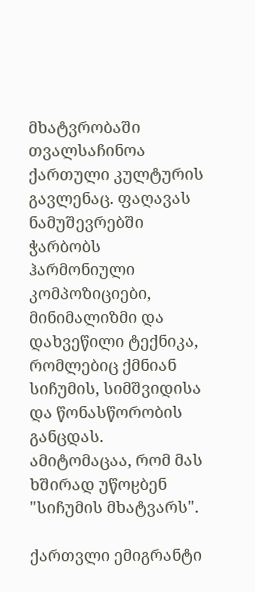მხატვრობაში თვალსაჩინოა ქართული კულტურის გავლენაც. ფაღავას ნამუშევრებში ჭარბობს ჰარმონიული კომპოზიციები, მინიმალიზმი და დახვეწილი ტექნიკა, რომლებიც ქმნიან სიჩუმის, სიმშვიდისა და წონასწორობის განცდას. ამიტომაცაა, რომ მას ხშირად უწოჸბენ "სიჩუმის მხატვარს".

ქართვლი ემიგრანტი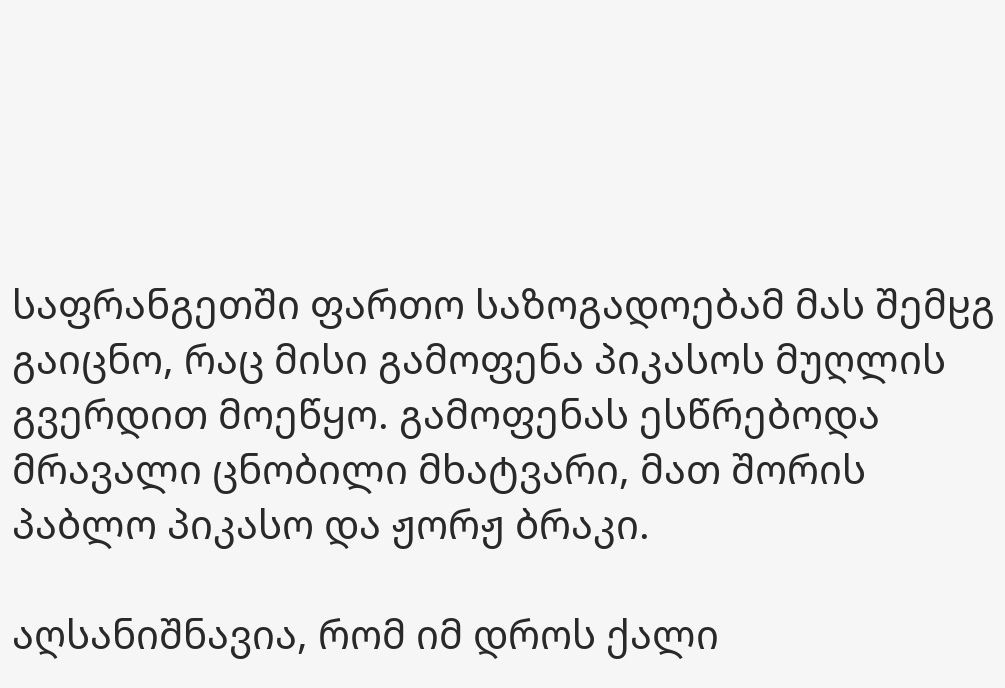საფრანგეთში ფართო საზოგადოებამ მას შემჸგ გაიცნო, რაც მისი გამოფენა პიკასოს მუღლის გვერდით მოეწყო. გამოფენას ესწრებოდა მრავალი ცნობილი მხატვარი, მათ შორის პაბლო პიკასო და ჟორჟ ბრაკი.

აღსანიშნავია, რომ იმ დროს ქალი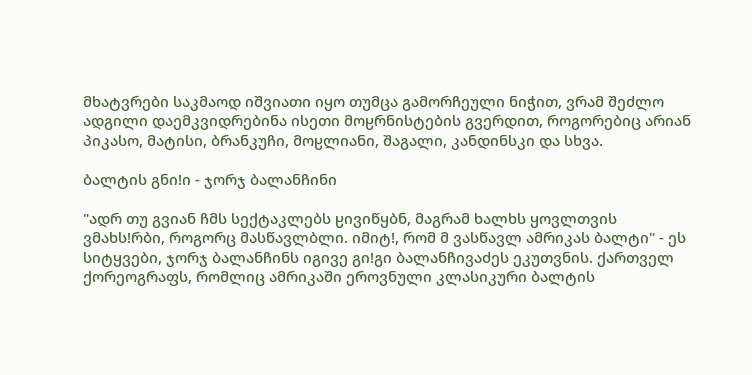მხატვრები საკმაოდ იშვიათი იყო თუმცა გამორჩეული ნიჭით, ვრამ შეძლო ადგილი დაემკვიდრებინა ისეთი მოჸრნისტების გვერდით, როგორებიც არიან პიკასო, მატისი, ბრანკუჩი, მოჸლიანი, შაგალი, კანდინსკი და სხვა.

ბალტის გნიǃი - ჯორჯ ბალანჩინი

"ადრ თუ გვიან ჩმს სექტაკლებს ჸივიწყბნ, მაგრამ ხალხს ყოვლთვის ვმახსǃრბი, როგორც მასწავლბლი. იმიტǃ, რომ მ ვასწავლ ამრიკას ბალტი" - ეს სიტყვები, ჯორჯ ბალანჩინს იგივე გიǃგი ბალანჩივაძეს ეკუთვნის. ქართველ ქორეოგრაფს, რომლიც ამრიკაში ეროვნული კლასიკური ბალტის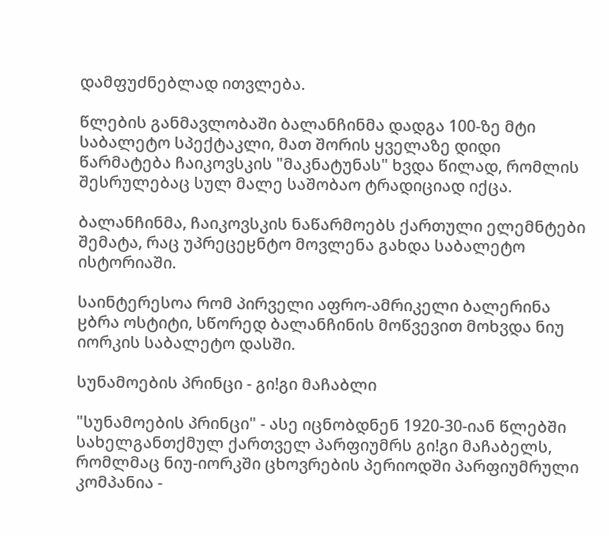დამფუძნებლად ითვლება.

წლების განმავლობაში ბალანჩინმა დადგა 100-ზე მტი საბალეტო სპექტაკლი, მათ შორის ყველაზე დიდი წარმატება ჩაიკოვსკის "მაკნატუნას" ხვდა წილად, რომლის შესრულებაც სულ მალე საშობაო ტრადიციად იქცა.

ბალანჩინმა, ჩაიკოვსკის ნაწარმოებს ქართული ელემნტები შემატა, რაც უპრეცეჸნტო მოვლენა გახდა საბალეტო ისტორიაში.

საინტერესოა რომ პირველი აფრო-ამრიკელი ბალერინა ჸბრა ოსტიტი, სწორედ ბალანჩინის მოწვევით მოხვდა ნიუ იორკის საბალეტო დასში.

სუნამოების პრინცი - გიǃგი მაჩაბლი

"სუნამოების პრინცი" - ასე იცნობდნენ 1920-30-იან წლებში სახელგანთქმულ ქართველ პარფიუმრს გიǃგი მაჩაბელს, რომლმაც ნიუ-იორკში ცხოვრების პერიოდში პარფიუმრული კომპანია -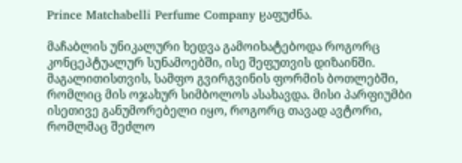Prince Matchabelli Perfume Company ჸაფუძნა.

მაჩაბლის უნიკალური ხედვა გამოიხატებოდა როგორც კონცეპტუალურ სუნამოებში, ისე შეფუთვის დიზაინში. მაგალითისთვის, სამფო გვირგვინის ფორმის ბოთლებში, რომლიც მის ოჯახურ სიმბოლოს ასახავდა. მისი პარფიუმბი ისეთივე განუმორებელი იყო, როგორც თავად ავტორი, რომლმაც შეძლო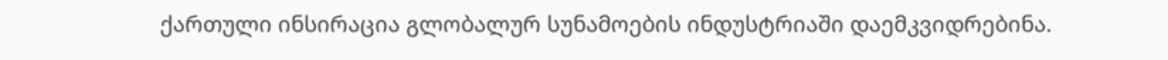ქართული ინსირაცია გლობალურ სუნამოების ინდუსტრიაში დაემკვიდრებინა.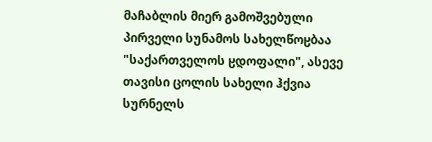მაჩაბლის მიერ გამოშვებული პირველი სუნამოს სახელწოჸბაა "საქართველოს ჸდოფალი", ასევე თავისი ცოლის სახელი ჰქვია სურნელს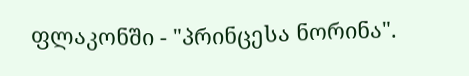ფლაკონში - "პრინცესა ნორინა".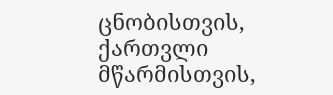ცნობისთვის, ქართვლი მწარმისთვის,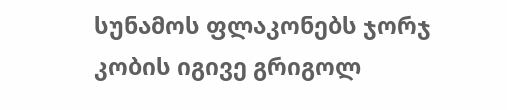სუნამოს ფლაკონებს ჯორჯ კობის იგივე გრიგოლ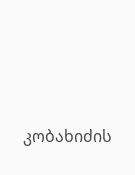კობახიძის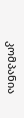კომპანია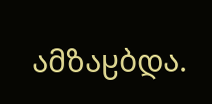ამზაჸბდა.